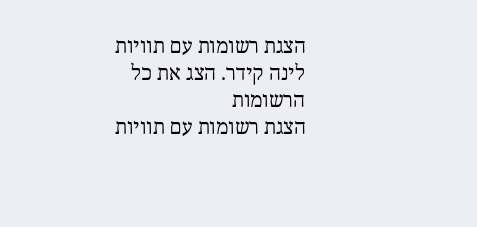הצגת רשומות עם תוויות לינה קידר. הצג את כל הרשומות
הצגת רשומות עם תוויות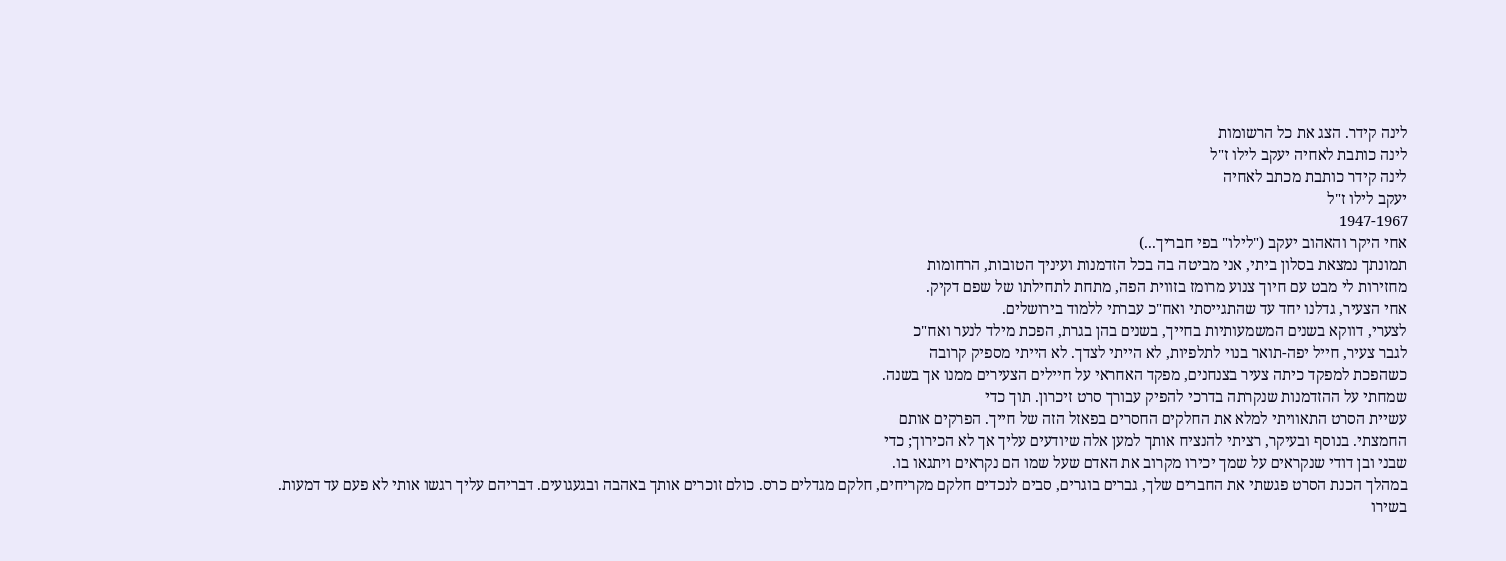לינה קידר. הצג את כל הרשומות
לינה כותבת לאחיה יעקב לילו ז"ל
לינה קידר כותבת מכתב לאחיה
יעקב לילו ז"ל
1947-1967
אחי היקר והאהוב יעקב ("לילו" בפי חבריך...)
תמונתך נמצאת בסלון ביתי, אני מביטה בה בכל הזדמנות ועיניך הטובות, הרחומות
מחזירות לי מבט עם חיוך צנוע מרומז בזווית הפה, מתחת לתחילתו של שפם דקיק.
אחי הצעיר, גדלנו יחד עד שהתגייסתי ואח"כ עברתי ללמוד בירושלים.
לצערי, דווקא בשנים המשמעותיות בחייך, בשנים בהן בגרת, הפכת מילד לנער ואח"כ
לגבר צעיר, חייל יפה-תואר בנוי לתלפיות, לא הייתי לצדך. לא הייתי מספיק קרובה
כשהפכת למפקד כיתה צעיר בצנחנים, מפקד האחראי על חיילים הצעירים ממנו אך בשנה.
שמחתי על ההזדמנות שנקרתה בדרכי להפיק עבורך סרט זיכרון. תוך כדי
עשיית הסרט התאוויתי למלא את החלקים החסרים בפאזל הזה של חייך. הפרקים אותם
החמצתי. בנוסף ובעיקר, רציתי להנציח אותך למען אלה שיודעים עליך אך לא הכירוך; כדי
שבני ובן דודי שנקראים על שמך יכירו מקרוב את האדם שעל שמו הם נקראים ויתגאו בו.
במהלך הכנת הסרט פגשתי את החברים שלך, גברים בוגרים, סבים לנכדים חלקם מקריחים, חלקם מגדלים כרס. כולם זוכרים אותך באהבה ובגעגועים. דבריהם עליך רגשו אותי לא פעם עד דמעות.
בשירו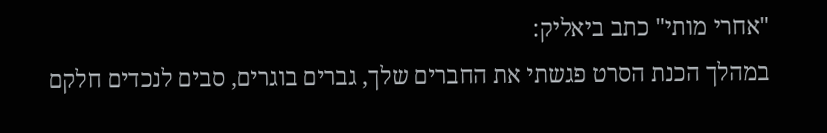"אחרי מותי" כתב ביאליק:
במהלך הכנת הסרט פגשתי את החברים שלך, גברים בוגרים, סבים לנכדים חלקם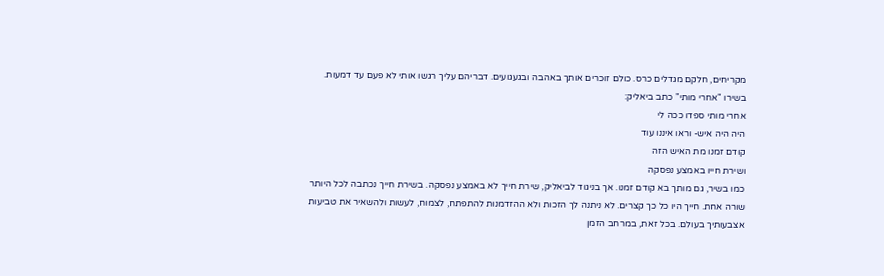מקריחים, חלקם מגדלים כרס. כולם זוכרים אותך באהבה ובגעגועים. דבריהם עליך רגשו אותי לא פעם עד דמעות.
בשירו "אחרי מותי" כתב ביאליק:
אחרי מותי ספדו ככה לי
היה היה איש- וראו איננו עוד
קודם זמנו מת האיש הזה
ושירת חייו באמצע נפסקה
כמו בשיר, גם מותך בא קודם זמנו. אך בניגוד לביאליק, שירת חייך לא באמצע נפסקה. בשירת חייך נכתבה לכל היותר שורה אחת. חייך היו כל כך קצרים. לא ניתנה לך הזכות ולא ההזדמנות להתפתח, לצמוח, לעשות ולהשאיר את טביעות אצבעותיך בעולם. בכל זאת, במרחב הזמן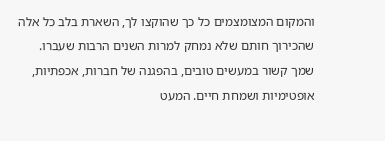והמקום המצומצמים כל כך שהוקצו לך, השארת בלב כל אלה שהכירוך חותם שלא נמחק למרות השנים הרבות שעברו.
שמך קשור במעשים טובים, בהפגנה של חברות, אכפתיות, אופטימיות ושמחת חיים. המעט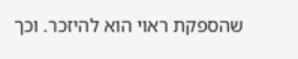שהספקת ראוי הוא להיזכר. וכך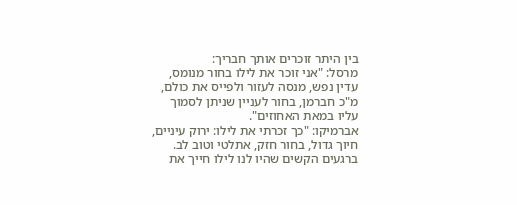בין היתר זוכרים אותך חבריך:
מרסל: "אני זוכר את לילו בחור מנומס, עדין נפש, מנסה לעזור ולפייס את כולם, מ"כ חברמן, בחור לעניין שניתן לסמוך עליו במאת האחוזים".
אברמיקו: "כך זכרתי את לילו: ירוק עיניים, חיוך גדול, בחור חזק, אתלטי וטוב לב. ברגעים הקשים שהיו לנו לילו חייך את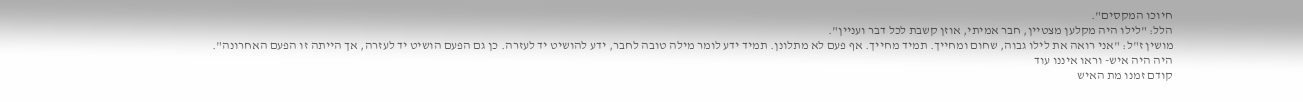חיוכו המקסים".
הלל: "לילו היה מקלען מצטיין, חבר אמיתי, אוזן קשבת לכל דבר ועניין".
מושין ז"ל: "אני רואה את לילו גבוה, שחום ומחייך. תמיד מחייך. אף פעם לא מתלונן. תמיד ידע לומר מילה טובה לחבר, ידע להושיט יד לעזרה. כן גם הפעם הושיט יד לעזרה, אך הייתה זו הפעם האחרונה".
היה היה איש- וראו איננו עוד
קודם זמנו מת האיש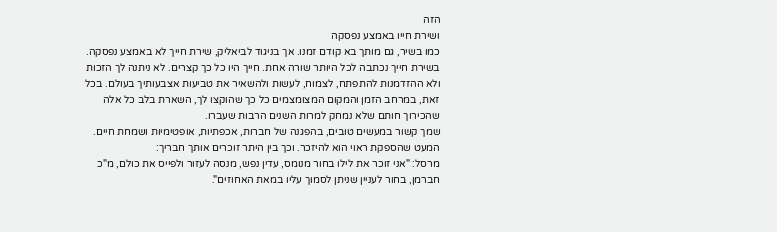הזה
ושירת חייו באמצע נפסקה
כמו בשיר, גם מותך בא קודם זמנו. אך בניגוד לביאליק, שירת חייך לא באמצע נפסקה. בשירת חייך נכתבה לכל היותר שורה אחת. חייך היו כל כך קצרים. לא ניתנה לך הזכות ולא ההזדמנות להתפתח, לצמוח, לעשות ולהשאיר את טביעות אצבעותיך בעולם. בכל זאת, במרחב הזמן והמקום המצומצמים כל כך שהוקצו לך, השארת בלב כל אלה שהכירוך חותם שלא נמחק למרות השנים הרבות שעברו.
שמך קשור במעשים טובים, בהפגנה של חברות, אכפתיות, אופטימיות ושמחת חיים. המעט שהספקת ראוי הוא להיזכר. וכך בין היתר זוכרים אותך חבריך:
מרסל: "אני זוכר את לילו בחור מנומס, עדין נפש, מנסה לעזור ולפייס את כולם, מ"כ חברמן, בחור לעניין שניתן לסמוך עליו במאת האחוזים".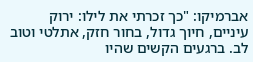אברמיקו: "כך זכרתי את לילו: ירוק עיניים, חיוך גדול, בחור חזק, אתלטי וטוב לב. ברגעים הקשים שהיו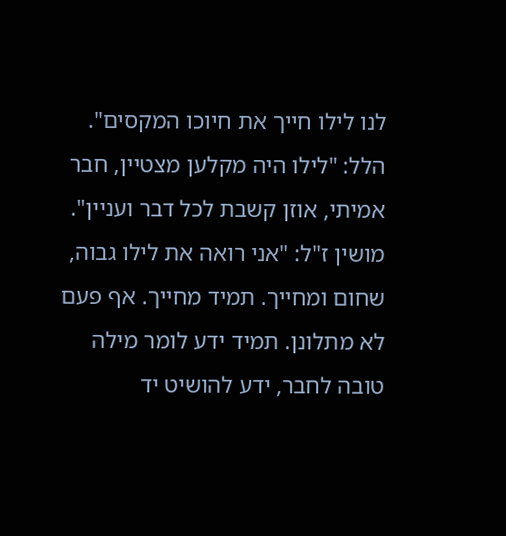לנו לילו חייך את חיוכו המקסים".
הלל: "לילו היה מקלען מצטיין, חבר אמיתי, אוזן קשבת לכל דבר ועניין".
מושין ז"ל: "אני רואה את לילו גבוה, שחום ומחייך. תמיד מחייך. אף פעם לא מתלונן. תמיד ידע לומר מילה טובה לחבר, ידע להושיט יד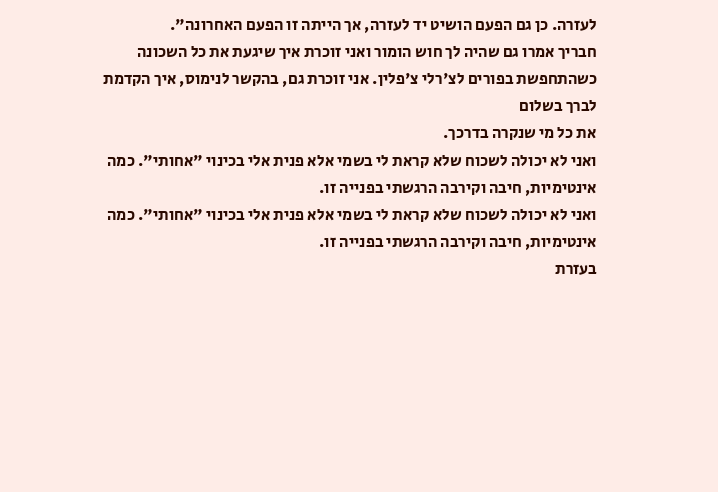לעזרה. כן גם הפעם הושיט יד לעזרה, אך הייתה זו הפעם האחרונה".
חבריך אמרו גם שהיה לך חוש הומור ואני זוכרת איך שיגעת את כל השכונה
כשהתחפשת בפורים לצ'רלי צ'פלין. אני זוכרת גם, בהקשר לנימוס, איך הקדמת לברך בשלום
את כל מי שנקרה בדרכך.
ואני לא יכולה לשכוח שלא קראת לי בשמי אלא פנית אלי בכינוי "אחותי". כמה אינטימיות, חיבה וקירבה הרגשתי בפנייה זו.
ואני לא יכולה לשכוח שלא קראת לי בשמי אלא פנית אלי בכינוי "אחותי". כמה אינטימיות, חיבה וקירבה הרגשתי בפנייה זו.
בעזרת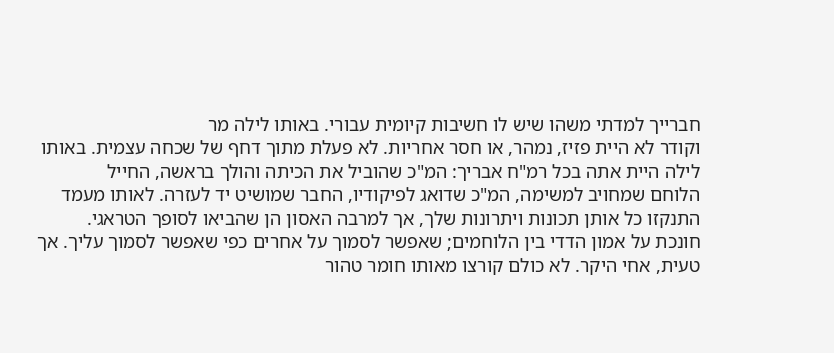חברייך למדתי משהו שיש לו חשיבות קיומית עבורי. באותו לילה מר
וקודר לא היית פזיז, נמהר, או חסר אחריות. לא פעלת מתוך דחף של שכחה עצמית. באותו
לילה היית אתה בכל רמ"ח אבריך: המ"כ שהוביל את הכיתה והולך בראשה, החייל
הלוחם שמחויב למשימה, המ"כ שדואג לפיקודיו, החבר שמושיט יד לעזרה. לאותו מעמד
התנקזו כל אותן תכונות ויתרונות שלך, אך למרבה האסון הן שהביאו לסופך הטראגי.
חונכת על אמון הדדי בין הלוחמים; שאפשר לסמוך על אחרים כפי שאפשר לסמוך עליך. אך
טעית, אחי היקר. לא כולם קורצו מאותו חומר טהור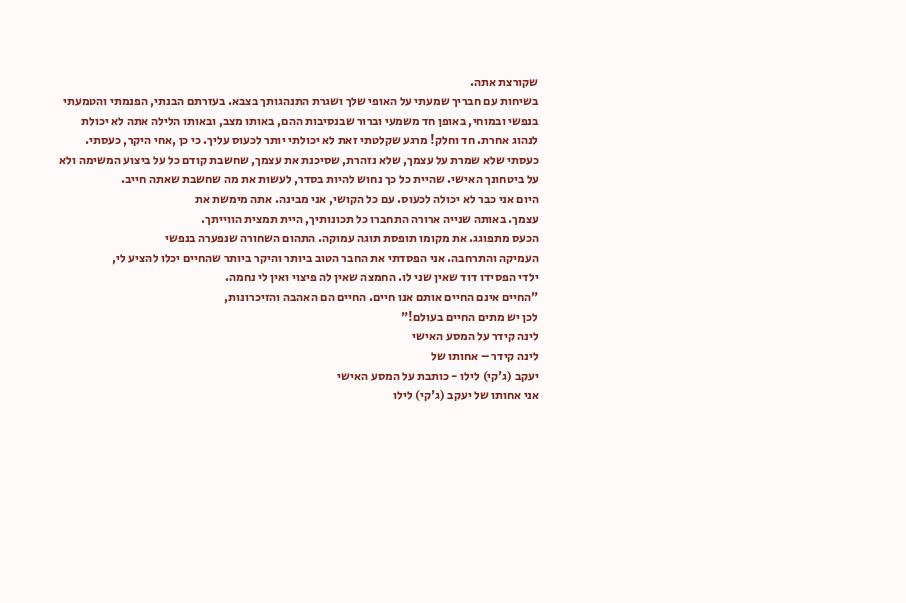שקורצת אתה.
בשיחות עם חבריך שמעתי על האופי שלך ושגרת התנהגותך בצבא. בעזרתם הבנתי, הפנמתי והטמעתי בנפשי ובמוחי, באופן חד משמעי וברור שבנסיבות ההם, באותו מצב, ובאותו הלילה אתה לא יכולת לנהוג אחרת. חד וחלק! מרגע שקלטתי זאת לא יכולתי יותר לכעוס עליך. כי כן ,אחי היקר, כעסתי. כעסתי שלא שמרת על עצמך, שלא נזהרת, שסיכנת את עצמך, שחשבת קודם כל על ביצוע המשימה ולא על ביטחונך האישי. שהיית כל כך נחוש להיות בסדר, לעשות את מה שחשבת שאתה חייב.
היום אני כבר לא יכולה לכעוס. עם כל הקושי, אני מבינה. אתה מימשת את
עצמך. באותה שנייה ארורה התחברו כל תכונותיך, היית תמצית הווייתך.
הכעס מתפוגג. את מקומו תופסת תוגה עמוקה. התהום השחורה שנפערה בנפשי
העמיקה והתרחבה. אני הפסדתי את החבר הטוב ביותר והיקר ביותר שהחיים יכלו להציע לי,
ילדי הפסידו דוד שאין שני לו. החמצה שאין לה פיצוי ואין לי נחמה.
"החיים אינם החיים אותם אנו חיים. החיים הם האהבה והזיכרונות,
לכן יש מתים החיים בעולם!"
לינה קידר על המסע האישי
לינה קידר – אחותו של
יעקב (ג'קי) לילו - כותבת על המסע האישי
אני אחותו של יעקב (ג'קי) לילו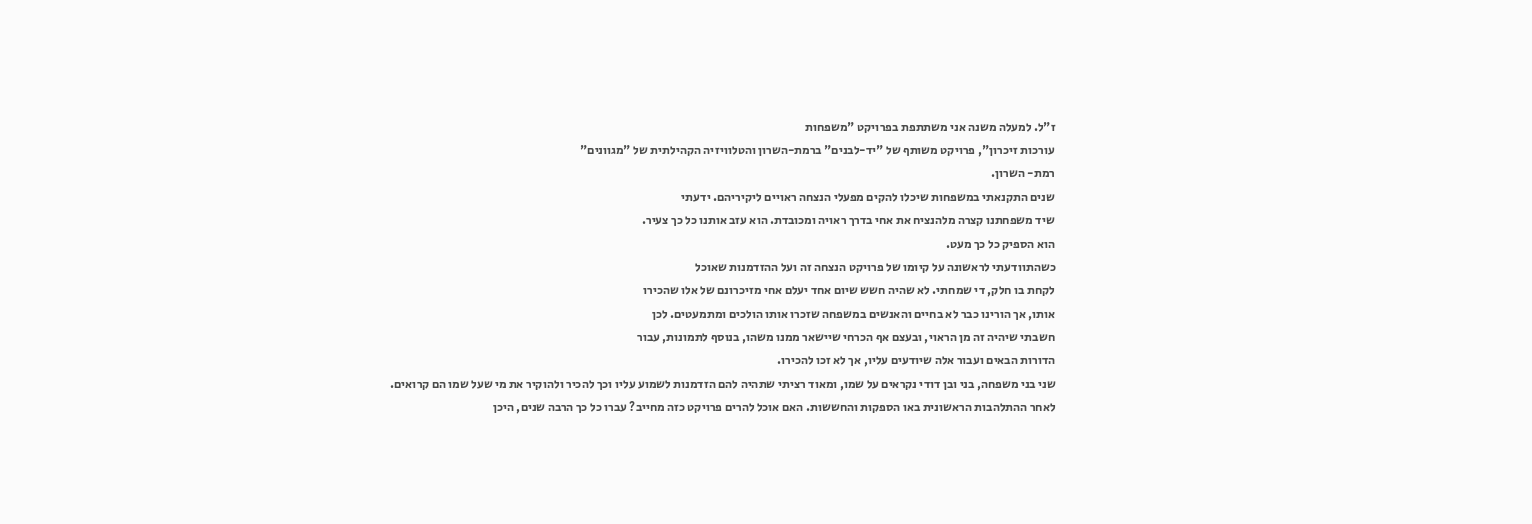ז"ל. למעלה משנה אני משתתפת בפרויקט "משפחות
עורכות זיכרון", פרויקט משותף של "יד-לבנים" ברמת-השרון והטלוויזיה הקהילתית של "מגוונים"
רמת- השרון.
שנים התקנאתי במשפחות שיכלו להקים מפעלי הנצחה ראויים ליקיריהם. ידעתי
שיד משפחתנו קצרה מלהנציח את אחי בדרך ראויה ומכובדת. הוא עזב אותנו כל כך צעיר.
הוא הספיק כל כך מעט.
כשהתוודעתי לראשונה על קיומו של פרויקט הנצחה זה ועל ההזדמנות שאוכל
לקחת בו חלק, די שמחתי. לא שהיה חשש שיום אחד יעלם אחי מזיכרונם של אלו שהכירו
אותו, אך הורינו כבר לא בחיים והאנשים במשפחה שזכרו אותו הולכים ומתמעטים. לכן
חשבתי שיהיה זה מן הראוי, ובעצם אף הכרחי שיישאר ממנו משהו, בנוסף לתמונות, עבור
הדורות הבאים ועבור אלה שיודעים עליו, אך לא זכו להכירו.
שני בני משפחה, בני ובן דודי נקראים על שמו, ומאוד רציתי שתהיה להם הזדמנות לשמוע עליו וכך להכיר ולהוקיר את מי שעל שמו הם קרואים.
לאחר ההתלהבות הראשונית באו הספקות והחששות. האם אוכל להרים פרויקט כזה מחייב? עברו כל כך הרבה שנים, היכן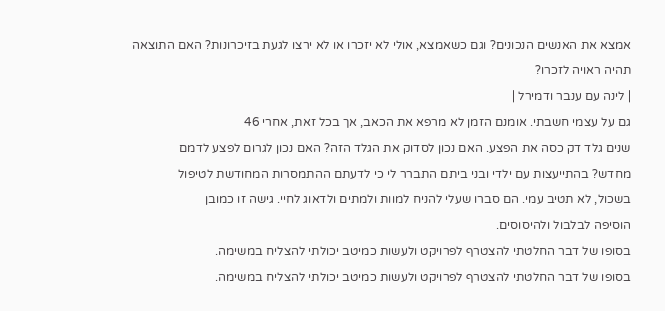אמצא את האנשים הנכונים? וגם כשאמצא, אולי לא יזכרו או לא ירצו לגעת בזיכרונות? האם התוצאה תהיה ראויה לזכרו?
| לינה עם ענבר ודמירל |
גם על עצמי חשבתי. אומנם הזמן לא מרפא את הכאב, אך בכל זאת, אחרי 46
שנים גלד דק כסה את הפצע. האם נכון לסדוק את הגלד הזה? האם נכון לגרום לפצע לדמם
מחדש? בהתייעצות עם ילדי ובני ביתם התברר לי כי לדעתם ההתמסרות המחודשת לטיפול
בשכול, לא תטיב עמי. הם סברו שעלי להניח למוות ולמתים ולדאוג לחיי. גישה זו כמובן
הוסיפה לבלבול ולהיסוסים.
בסופו של דבר החלטתי להצטרף לפרויקט ולעשות כמיטב יכולתי להצליח במשימה.
בסופו של דבר החלטתי להצטרף לפרויקט ולעשות כמיטב יכולתי להצליח במשימה.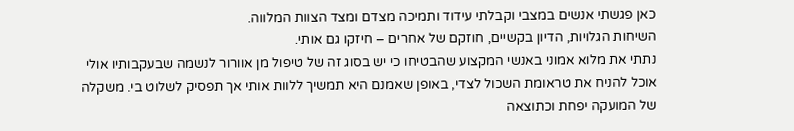כאן פגשתי אנשים במצבי וקבלתי עידוד ותמיכה מצדם ומצד הצוות המלווה.
השיחות הגלויות, הדיון בקשיים, חוזקם של אחרים – חיזקו גם אותי.
נתתי את מלוא אמוני באנשי המקצוע שהבטיחו כי יש בסוג זה של טיפול מן אוורור לנשמה שבעקבותיו אולי אוכל להניח את טראומת השכול לצדי, באופן שאמנם היא תמשיך ללוות אותי אך תפסיק לשלוט בי. משקלה של המועקה יפחת וכתוצאה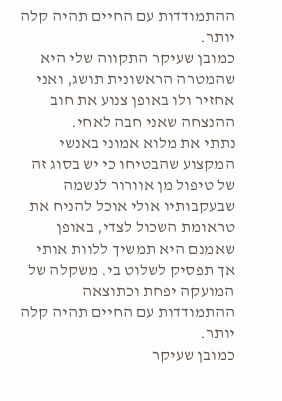ההתמודדות עם החיים תהיה קלה יותר.
כמובן שעיקר התקווה שלי היא שהמטרה הראשונית תושג, ואני אחזיר ולו באופן צנוע את חוב ההנצחה שאני חבה לאחי.
נתתי את מלוא אמוני באנשי המקצוע שהבטיחו כי יש בסוג זה של טיפול מן אוורור לנשמה שבעקבותיו אולי אוכל להניח את טראומת השכול לצדי, באופן שאמנם היא תמשיך ללוות אותי אך תפסיק לשלוט בי. משקלה של המועקה יפחת וכתוצאה ההתמודדות עם החיים תהיה קלה יותר.
כמובן שעיקר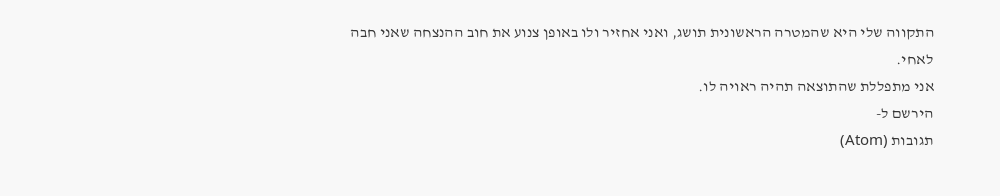התקווה שלי היא שהמטרה הראשונית תושג, ואני אחזיר ולו באופן צנוע את חוב ההנצחה שאני חבה לאחי.
אני מתפללת שהתוצאה תהיה ראויה לו.
הירשם ל-
תגובות (Atom)